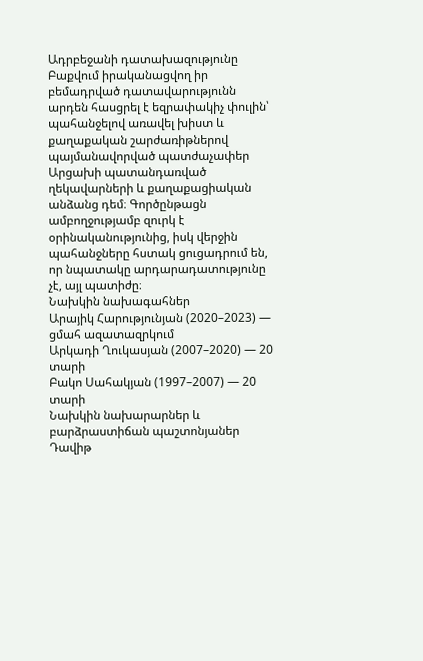Ադրբեջանի դատախազությունը Բաքվում իրականացվող իր բեմադրված դատավարությունն արդեն հասցրել է եզրափակիչ փուլին՝ պահանջելով առավել խիստ և քաղաքական շարժառիթներով պայմանավորված պատժաչափեր Արցախի պատանդառված ղեկավարների և քաղաքացիական անձանց դեմ։ Գործընթացն ամբողջությամբ զուրկ է օրինականությունից, իսկ վերջին պահանջները հստակ ցուցադրում են, որ նպատակը արդարադատությունը չէ, այլ պատիժը։
Նախկին նախագահներ
Արայիկ Հարությունյան (2020–2023) — ցմահ ազատազրկում
Արկադի Ղուկասյան (2007–2020) — 20 տարի
Բակո Սահակյան (1997–2007) — 20 տարի
Նախկին նախարարներ և բարձրաստիճան պաշտոնյաներ
Դավիթ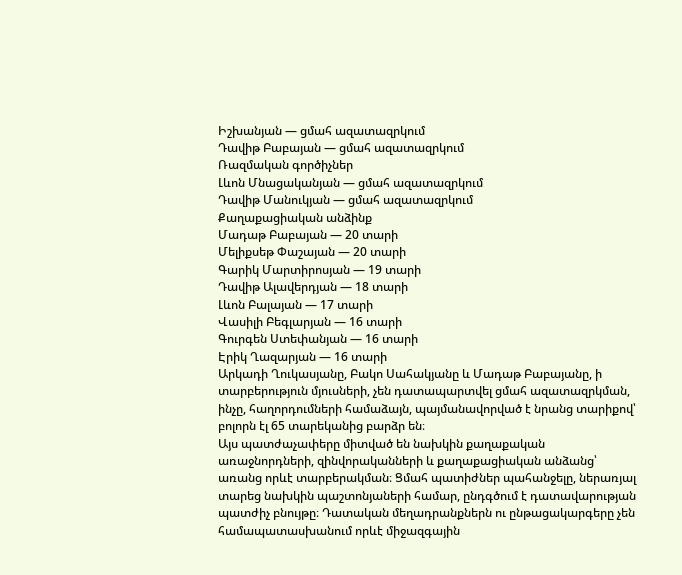Իշխանյան — ցմահ ազատազրկում
Դավիթ Բաբայան — ցմահ ազատազրկում
Ռազմական գործիչներ
Լևոն Մնացականյան — ցմահ ազատազրկում
Դավիթ Մանուկյան — ցմահ ազատազրկում
Քաղաքացիական անձինք
Մադաթ Բաբայան — 20 տարի
Մելիքսեթ Փաշայան — 20 տարի
Գարիկ Մարտիրոսյան — 19 տարի
Դավիթ Ալավերդյան — 18 տարի
Լևոն Բալայան — 17 տարի
Վասիլի Բեգլարյան — 16 տարի
Գուրգեն Ստեփանյան — 16 տարի
Էրիկ Ղազարյան — 16 տարի
Արկադի Ղուկասյանը, Բակո Սահակյանը և Մադաթ Բաբայանը, ի տարբերություն մյուսների, չեն դատապարտվել ցմահ ազատազրկման, ինչը, հաղորդումների համաձայն, պայմանավորված է նրանց տարիքով՝ բոլորն էլ 65 տարեկանից բարձր են։
Այս պատժաչափերը միտված են նախկին քաղաքական առաջնորդների, զինվորականների և քաղաքացիական անձանց՝ առանց որևէ տարբերակման։ Ցմահ պատիժներ պահանջելը, ներառյալ տարեց նախկին պաշտոնյաների համար, ընդգծում է դատավարության պատժիչ բնույթը։ Դատական մեղադրանքներն ու ընթացակարգերը չեն համապատասխանում որևէ միջազգային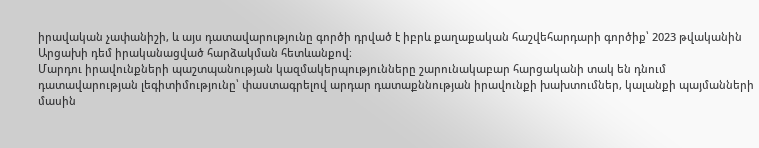իրավական չափանիշի, և այս դատավարությունը գործի դրված է իբրև քաղաքական հաշվեհարդարի գործիք՝ 2023 թվականին Արցախի դեմ իրականացված հարձակման հետևանքով։
Մարդու իրավունքների պաշտպանության կազմակերպությունները շարունակաբար հարցականի տակ են դնում դատավարության լեգիտիմությունը՝ փաստագրելով արդար դատաքննության իրավունքի խախտումներ, կալանքի պայմանների մասին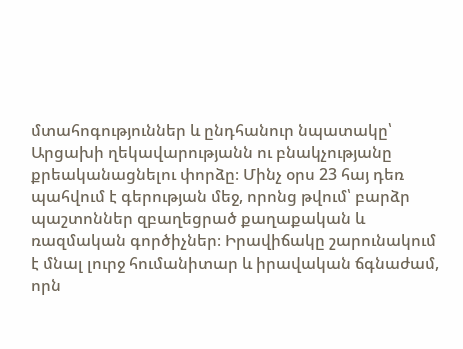մտահոգություններ և ընդհանուր նպատակը՝ Արցախի ղեկավարությանն ու բնակչությանը քրեականացնելու փորձը։ Մինչ օրս 23 հայ դեռ պահվում է գերության մեջ, որոնց թվում՝ բարձր պաշտոններ զբաղեցրած քաղաքական և ռազմական գործիչներ։ Իրավիճակը շարունակում է մնալ լուրջ հումանիտար և իրավական ճգնաժամ, որն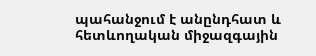պահանջում է անընդհատ և հետևողական միջազգային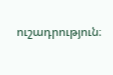ուշադրություն։